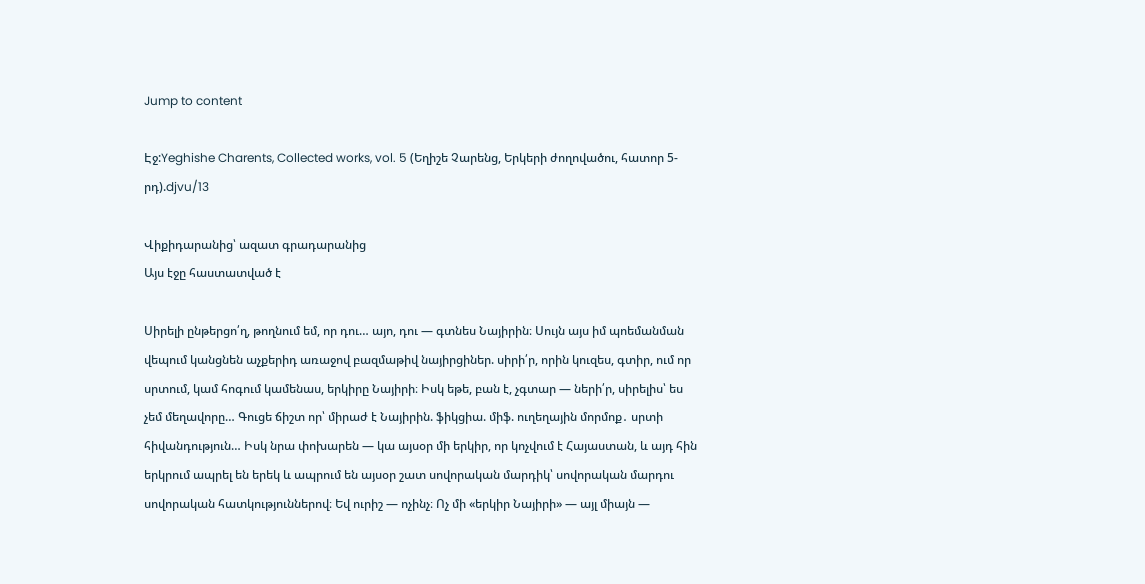Jump to content

Էջ:Yeghishe Charents, Collected works, vol. 5 (Եղիշե Չարենց, Երկերի ժողովածու, հատոր 5-րդ).djvu/13

Վիքիդարանից՝ ազատ գրադարանից
Այս էջը հաստատված է

Սիրելի ընթերցո՛ղ, թողնում եմ, որ դու… այո, դու — գտնես Նայիրին։ Սույն այս իմ պոեմանման վեպում կանցնեն աչքերիդ առաջով բազմաթիվ նայիրցիներ. սիրի՛ր, որին կուզես, գտիր, ում որ սրտում, կամ հոգում կամենաս, երկիրը Նայիրի։ Իսկ եթե, բան է, չգտար — ների՛ր, սիրելիս՝ ես չեմ մեղավորը… Գուցե ճիշտ որ՝ միրաժ է Նայիրին. ֆիկցիա. միֆ. ուղեղային մորմոք․ սրտի հիվանդություն… Իսկ նրա փոխարեն — կա այսօր մի երկիր, որ կոչվում է Հայաստան, և այդ հին երկրում ապրել են երեկ և ապրում են այսօր շատ սովորական մարդիկ՝ սովորական մարդու սովորական հատկություններով։ Եվ ուրիշ — ոչինչ։ Ոչ մի «երկիր Նայիրի» — այլ միայն —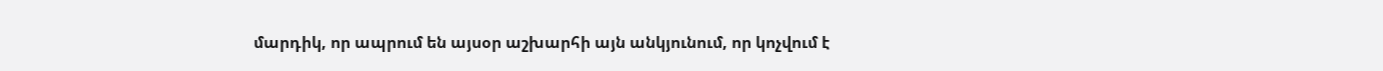մարդիկ, որ ապրում են այսօր աշխարհի այն անկյունում, որ կոչվում է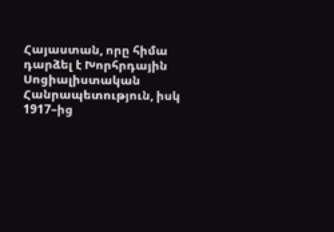Հայաստան, որը հիմա դարձել է Խորհրդային Սոցիալիստական Հանրապետություն, իսկ 1917–ից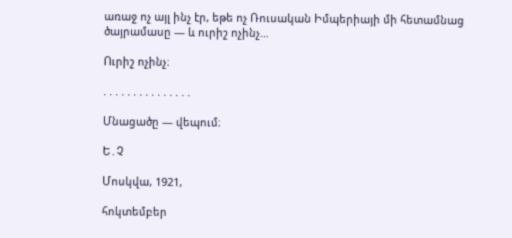առաջ ոչ այլ ինչ էր, եթե ոչ Ռուսական Իմպերիայի մի հետամնաց ծայրամասը — և ուրիշ ոչինչ…

Ուրիշ ոչինչ։

. . . . . . . . . . . . . . .

Մնացածը — վեպում։

Ե․Չ

Մոսկվա, 1921,

հոկտեմբեր